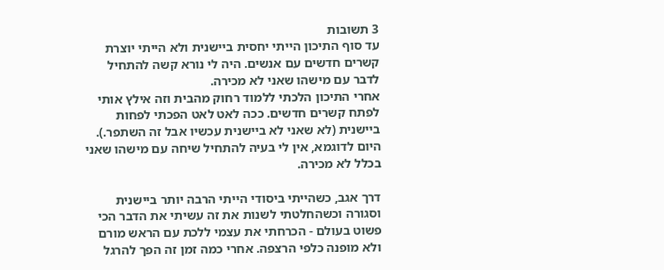3 תשובות
עד סוף התיכון הייתי יחסית ביישנית ולא הייתי יוצרת קשרים חדשים עם אנשים. היה לי נורא קשה להתחיל לדבר עם מישהו שאני לא מכירה.
אחרי התיכון הלכתי ללמוד רחוק מהבית וזה אילץ אותי לפתח קשרים חדשים. ככה לאט לאט הפכתי לפחות ביישנית (לא שאני לא ביישנית עכשיו אבל זה השתפר.). היום לדוגמא, אין לי בעיה להתחיל שיחה עם מישהו שאני בכלל לא מכירה.

דרך אגב, כשהייתי ביסודי הייתי הרבה יותר ביישנית וסגורה וכשהחלטתי לשנות את זה עשיתי את הדבר הכי פשוט בעולם - הכרחתי את עצמי ללכת עם הראש מורם ולא מופנה כלפי הרצפה. אחרי כמה זמן זה הפך להרגל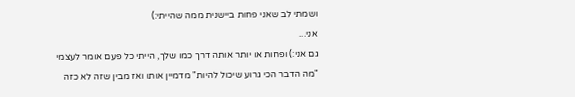ושמתי לב שאני פחות ביישנית ממה שהייתי:)
אני...
גם אני:) ופחות או יותר אותה דרך כמו שלך, הייתי כל פעם אומר לעצמי "מה הדבר הכי גרוע שיכול להיות" מדמיין אותו ואז מבין שזה לא כזה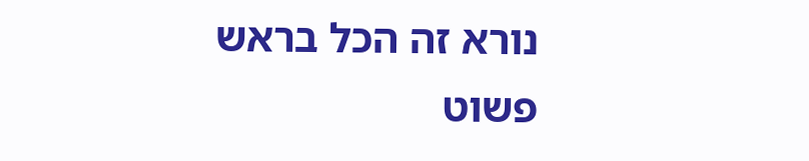נורא זה הכל בראש פשוט